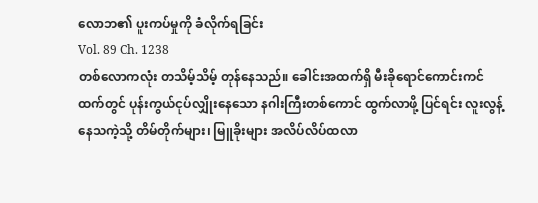လောဘ၏ ပူးကပ်မှုကို ခံလိုက်ရခြင်း
Vol. 89 Ch. 1238
တစ်လောကလုံး တသိမ့်သိမ့် တုန်နေသည်။ ခေါင်းအထက်ရှိ မီးခိုရောင်ကောင်းကင်ထက်တွင် ပုန်းကွယ်ငုပ်လျှိုးနေသော နဂါးကြီးတစ်ကောင် ထွက်လာဖို့ ပြင်ရင်း လူးလွန့်နေသကဲ့သို့ တိမ်တိုက်များ၊ မြူခိုးများ အလိပ်လိပ်ထလာ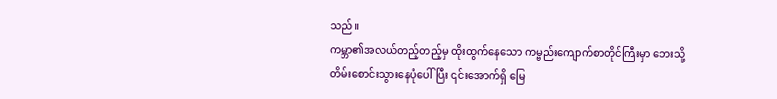သည်။
ကမ္ဘာ၏အလယ်တည့်တည့်မှ ထိုးထွက်နေသော ကမ္ဗည်းကျောက်စာတိုင်ကြီးမှာ ဘေးသို့ တိမ်းစောင်းသွားနေပုံပေါ်ပြီး ၎င်းအောက်ရှိ မြေ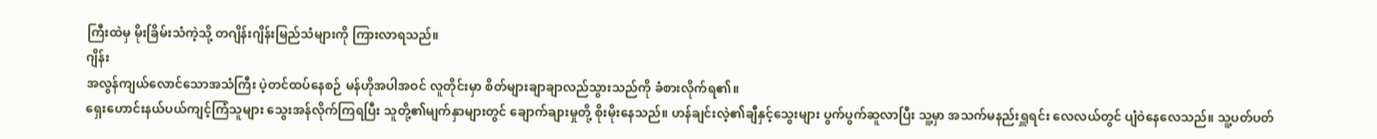ကြီးထဲမှ မိုးခြိမ်းသံကဲ့သို့ တဂျိန်းဂျိန်းမြည်သံများကို ကြားလာရသည်။
ဂျိန်း
အလွန်ကျယ်လောင်သောအသံကြီး ပဲ့တင်ထပ်နေစဉ် မန်ဟိုအပါအဝင် လူတိုင်းမှာ စိတ်များချာချာလည်သွားသည်ကို ခံစားလိုက်ရ၏။
ရှေးဟောင်းနယ်ပယ်ကျင့်ကြံသူများ သွေးအန်လိုက်ကြရပြီး သူတို့၏မျက်နှာများတွင် ချောက်ချားမှုတို့ စိုးမိုးနေသည်။ ဟန်ချင်းလဲ့၏ချီနှင့်သွေးများ ပွက်ပွက်ဆူလာပြီး သူ့မှာ အသက်မနည်းရှူရင်း လေလယ်တွင် ပျံဝဲနေလေသည်။ သူ့ပတ်ပတ်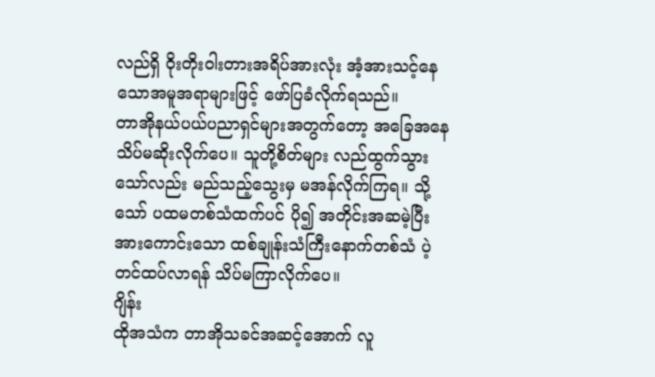လည်ရှိ ဝိုးတိုးဝါးတားအရိပ်အားလုံး အံ့အားသင့်နေသောအမူအရာများဖြင့် ဖော်ပြခံလိုက်ရသည်။
တာအိုနယ်ပယ်ပညာရှင်များအတွက်တော့ အခြေအနေသိပ်မဆိုးလိုက်ပေ။ သူတို့စိတ်များ လည်ထွက်သွားသော်လည်း မည်သည့်သွေးမှ မအန်လိုက်ကြရ။ သို့သော် ပထမတစ်သံထက်ပင် ပို၍ အတိုင်းအဆမဲ့ပြီး အားကောင်းသော ထစ်ချုန်းသံကြီးနောက်တစ်သံ ပဲ့တင်ထပ်လာရန် သိပ်မကြာလိုက်ပေ။
ဂျိန်း
ထိုအသံက တာအိုသခင်အဆင့်အောက် လူ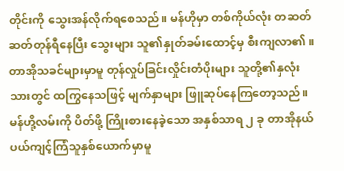တိုင်းကို သွေးအန်လိုက်ရစေသည်။ မန်ဟိုမှာ တစ်ကိုယ်လုံး တဆတ်ဆတ်တုန်ရီနေပြီး သွေးများ သူ၏နှုတ်ခမ်းထောင့်မှ စီးကျလာ၏။ တာအိုသခင်များမှာမူ တုန်လှုပ်ခြင်းလှိုင်းတံပိုးများ သူတို့၏နှလုံးသားတွင် ထကြွနေသဖြင့် မျက်နှာများ ဖြူဆုပ်နေကြတော့သည်။
မန်ဟို့လမ်းကို ပိတ်ဖို့ ကြိုးစားနေခဲ့သော အနှစ်သာရ ၂ ခု တာအိုနယ်ပယ်ကျင့်ကြံသူနှစ်ယောက်မှာမူ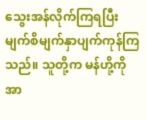သွေးအန်လိုက်ကြရပြီး မျက်စိမျက်နှာပျက်ကုန်ကြသည်။ သူတို့က မန်ဟို့ကို အာ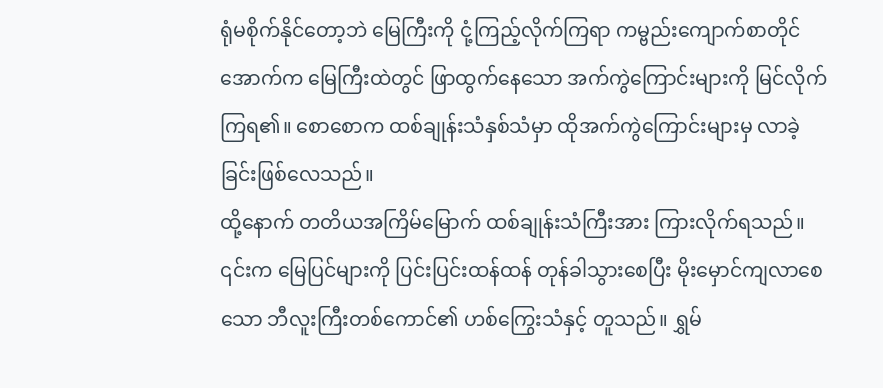ရုံမစိုက်နိုင်တော့ဘဲ မြေကြီးကို ငုံ့ကြည့်လိုက်ကြရာ ကမ္ဗည်းကျောက်စာတိုင်အောက်က မြေကြီးထဲတွင် ဖြာထွက်နေသော အက်ကွဲကြောင်းများကို မြင်လိုက်ကြရ၏။ စောစောက ထစ်ချုန်းသံနှစ်သံမှာ ထိုအက်ကွဲကြောင်းများမှ လာခဲ့ခြင်းဖြစ်လေသည်။
ထို့နောက် တတိယအကြိမ်မြောက် ထစ်ချုန်းသံကြီးအား ကြားလိုက်ရသည်။ ၎င်းက မြေပြင်များကို ပြင်းပြင်းထန်ထန် တုန်ခါသွားစေပြီး မိုးမှောင်ကျလာစေသော ဘီလူးကြီးတစ်ကောင်၏ ဟစ်ကြွေးသံနှင့် တူသည်။ ရွှမ်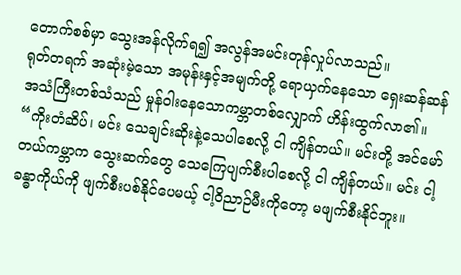တောက်စစ်မှာ သွေးအန်လိုက်ရ၍ အလွန်အမင်းတုန်လှုပ်လာသည်။
ရုတ်တရက် အဆုံးမဲ့သော အမုန်းနှင့်အမျက်တို့ ရောယှက်နေသော ရှေးဆန်ဆန်အသံကြီးတစ်သံသည် မှုန်ဝါးနေသောကမ္ဘာတစ်လျှောက် ဟိန်းထွက်လာ၏။ “ကိုးတံဆိပ်၊ မင်း သေချင်းဆိုးနဲ့သေပါစေလို့ ငါ ကျိန်တယ်။ မင်းတို့ အင်မော်တယ်ကမ္ဘာက သွေးဆက်တွေ သေကြေပျက်စီးပါစေလို့ ငါ ကျိန်တယ်။ မင်း ငါ့ခန္ဓာကိုယ်ကို ဖျက်စီးပစ်နိုင်ပေမယ့် ငါ့ဝိညာဉ်မီးကိုတော့ မဖျက်စီးနိုင်ဘူး။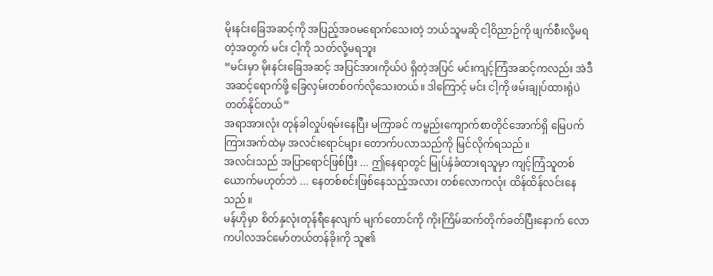မိုးနင်းခြေအဆင့်ကို အပြည့်အဝမရောက်သေးတဲ့ ဘယ်သူမဆို ငါ့ဝိညာဉ်ကို ဖျက်စီးလို့မရတဲ့အတွက် မင်း ငါ့ကို သတ်လို့မရဘူး
“မင်းမှာ မိုးနင်းခြေအဆင့် အပြင်အားကိုယ်ပဲ ရှိတဲ့အပြင် မင်းကျင့်ကြံအဆင့်ကလည်း အဲဒီအဆင့်ရောက်ဖို့ ခြေလှမ်းတစ်ဝက်လိုသေးတယ်။ ဒါကြောင့် မင်း ငါ့ကို ဖမ်းချုပ်ထားရုံပဲ တတ်နိုင်တယ်”
အရာအားလုံး တုန်ခါလှုပ်ရမ်းနေပြီး မကြာခင် ကမ္ဗည်းကျောက်စာတိုင်အောက်ရှိ မြေပက်ကြားအက်ထဲမှ အလင်းရောင်များ တောက်ပလာသည်ကို မြင်လိုက်ရသည်။
အလင်းသည် အပြာရောင်ဖြစ်ပြီး ... ဤနေရာတွင် မြုပ်နှံခံထားရသူမှာ ကျင့်ကြံသူတစ်ယောက်မဟုတ်ဘဲ ... နေတစ်စင်းဖြစ်နေသည့်အလား တစ်လောကလုံး ထိန်ထိန်လင်းနေသည်။
မန်ဟိုမှာ စိတ်နှလုံးတုန်ရီနေလျက် မျက်တောင်ကို ကိုးကြိမ်ဆက်တိုက်ခတ်ပြီးနောက် လောကပါလအင်မော်တယ်တန်ခိုးကို သူ၏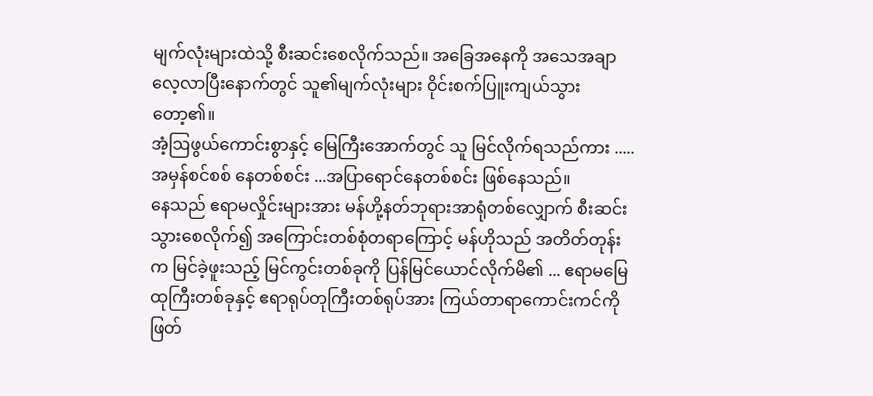မျက်လုံးများထဲသို့ စီးဆင်းစေလိုက်သည်။ အခြေအနေကို အသေအချာ လေ့လာပြီးနောက်တွင် သူ၏မျက်လုံးများ ဝိုင်းစက်ပြူးကျယ်သွားတော့၏။
အံ့ဩဖွယ်ကောင်းစွာနှင့် မြေကြီးအောက်တွင် သူ မြင်လိုက်ရသည်ကား ..... အမှန်စင်စစ် နေတစ်စင်း ...အပြာရောင်နေတစ်စင်း ဖြစ်နေသည်။
နေသည် ဧရာမလှိုင်းများအား မန်ဟို့နတ်ဘုရားအာရုံတစ်လျှောက် စီးဆင်းသွားစေလိုက်၍ အကြောင်းတစ်စုံတရာကြောင့် မန်ဟိုသည် အတိတ်တုန်းက မြင်ခဲ့ဖူးသည့် မြင်ကွင်းတစ်ခုကို ပြန်မြင်ယောင်လိုက်မိ၏ ... ဧရာမမြေထုကြီးတစ်ခုနှင့် ဧရာရုပ်တုကြီးတစ်ရုပ်အား ကြယ်တာရာကောင်းကင်ကို ဖြတ်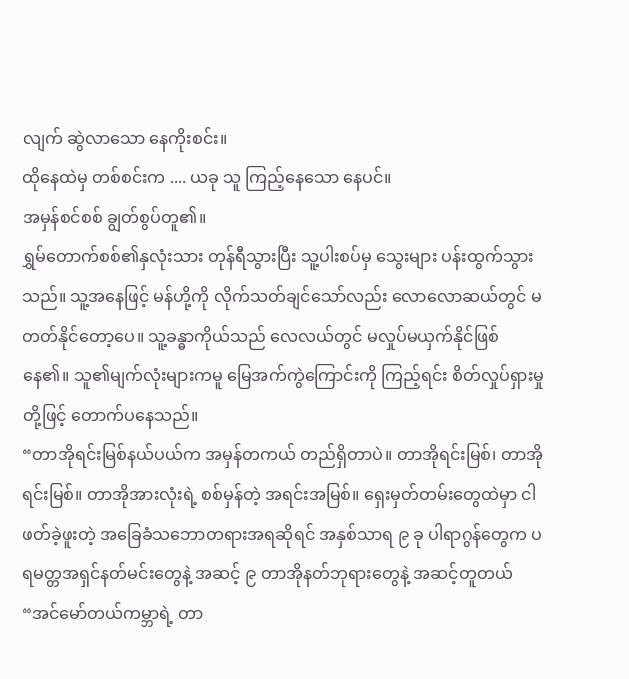လျက် ဆွဲလာသော နေကိုးစင်း။
ထိုနေထဲမှ တစ်စင်းက .... ယခု သူ ကြည့်နေသော နေပင်။
အမှန်စင်စစ် ချွတ်စွပ်တူ၏။
ရွှမ်တောက်စစ်၏နှလုံးသား တုန်ရီသွားပြီး သူ့ပါးစပ်မှ သွေးများ ပန်းထွက်သွားသည်။ သူ့အနေဖြင့် မန်ဟို့ကို လိုက်သတ်ချင်သော်လည်း လောလောဆယ်တွင် မတတ်နိုင်တော့ပေ။ သူ့ခန္ဓာကိုယ်သည် လေလယ်တွင် မလှုပ်မယှက်နိုင်ဖြစ်နေ၏။ သူ၏မျက်လုံးများကမူ မြေအက်ကွဲကြောင်းကို ကြည့်ရင်း စိတ်လှုပ်ရှားမှုတို့ဖြင့် တောက်ပနေသည်။
“တာအိုရင်းမြစ်နယ်ပယ်က အမှန်တကယ် တည်ရှိတာပဲ။ တာအိုရင်းမြစ်၊ တာအိုရင်းမြစ်။ တာအိုအားလုံးရဲ့ စစ်မှန်တဲ့ အရင်းအမြစ်။ ရှေးမှတ်တမ်းတွေထဲမှာ ငါ ဖတ်ခဲ့ဖူးတဲ့ အခြေခံသဘောတရားအရဆိုရင် အနှစ်သာရ ၉ ခု ပါရာဂွန်တွေက ပရမတ္တအရှင်နတ်မင်းတွေနဲ့ အဆင့် ၉ တာအိုနတ်ဘုရားတွေနဲ့ အဆင့်တူတယ်
“အင်မော်တယ်ကမ္ဘာရဲ့ တာ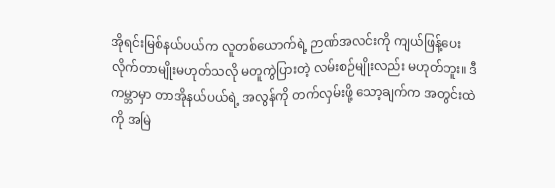အိုရင်းမြစ်နယ်ပယ်က လူတစ်ယောက်ရဲ့ ဉာဏ်အလင်းကို ကျယ်ဖြန့်ပေးလိုက်တာမျိုးမဟုတ်သလို မတူကွဲပြားတဲ့ လမ်းစဉ်မျိုးလည်း မဟုတ်ဘူး။ ဒီကမ္ဘာမှာ တာအိုနယ်ပယ်ရဲ့ အလွန်ကို တက်လှမ်းဖို့ သော့ချက်က အတွင်းထဲကို အမြဲ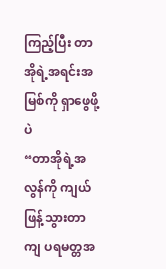ကြည့်ပြီး တာအိုရဲ့အရင်းအမြစ်ကို ရှာဖွေဖို့ပဲ
“တာအိုရဲ့အလွန်ကို ကျယ်ဖြန့်သွားတာကျ ပရမတ္တအ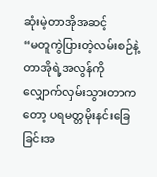ဆုံးမဲ့တာအိုအဆင့်
“မတူကွဲပြားတဲ့လမ်းစဉ်နဲ့ တာအိုရဲ့အလွန်ကို လျှောက်လှမ်းသွားတာကတော့ ပရမတ္တမိုးနင်းခြေခြင်းအ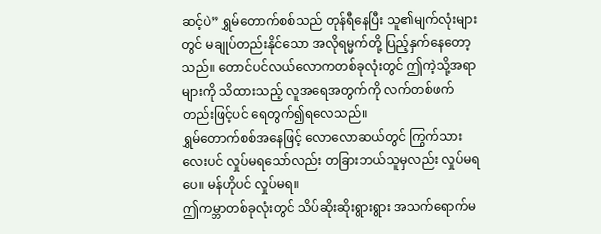ဆင့်ပဲ” ရွှမ်တောက်စစ်သည် တုန်ရီနေပြီး သူ၏မျက်လုံးများတွင် မချုပ်တည်းနိုင်သော အလိုရမ္မက်တို့ ပြည့်နှက်နေတော့သည်။ တောင်ပင်လယ်လောကတစ်ခုလုံးတွင် ဤကဲ့သို့အရာများကို သိထားသည့် လူအရေအတွက်ကို လက်တစ်ဖက်တည်းဖြင့်ပင် ရေတွက်၍ရလေသည်။
ရွှမ်တောက်စစ်အနေဖြင့် လောလောဆယ်တွင် ကြွက်သားလေးပင် လှုပ်မရသော်လည်း တခြားဘယ်သူမှလည်း လှုပ်မရပေ။ မန်ဟိုပင် လှုပ်မရ။
ဤကမ္ဘာတစ်ခုလုံးတွင် သိပ်ဆိုးဆိုးရွားရွား အသက်ရောက်မ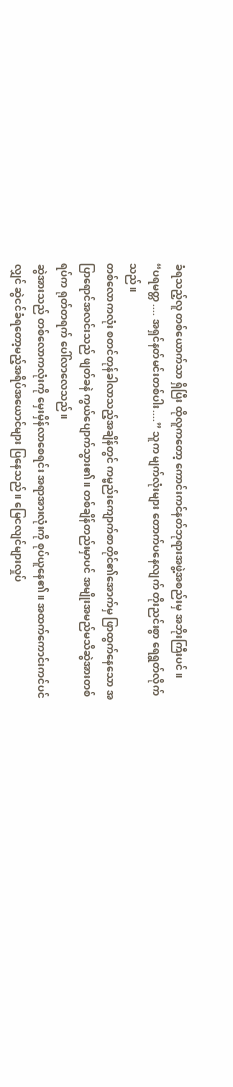ခံရသည့်လူ တစ်ယောက်သာ ရှိပြီး ထိုလူကတော့ ကောင်းကင်နတ်ဘုရားအဖွဲ့အစည်းမှ အဘိုးကြီးပင်။
“ပရမတ္တ .... အရှင်နတ်မင်းတစ်ပါး....” သူက မျက်လုံးများ တောက်ပနေလျက် တိုးညင်းစွာ ရေရွတ်လိုက်သည်။
တစ်လောကလုံး စတင်တုန်ခါလာသည့်အချိန်တွင် ကမ္ဗည်းကျောက်စာတိုင်၏အောက်မှ ဖြာထွက်နေသော အပြာရောင်အလင်းသည် ဖျတ်ခနဲ ကွယ်ပျောက်သွား၏။ တစ်ချိန်တည်းမှာပင် အမျိုးအမည်မသိဆွဲအားတစ်ရပ်က ရုတ်တရက် ပေါ်လာလေသည်။
ဆွဲအားသည် တစ်လောကလုံးကို မှေးမှိန်လာစေရင်း အရာအားလုံးကို စုပ်ယူနေ၏။ အထက်ကောင်းကင်ပင်လျှင် ဆွဲငင်ခံရတော့မည့်အရိပ်အယောင်များ ပြနေသည်။ မြေငလျင်များလှုပ်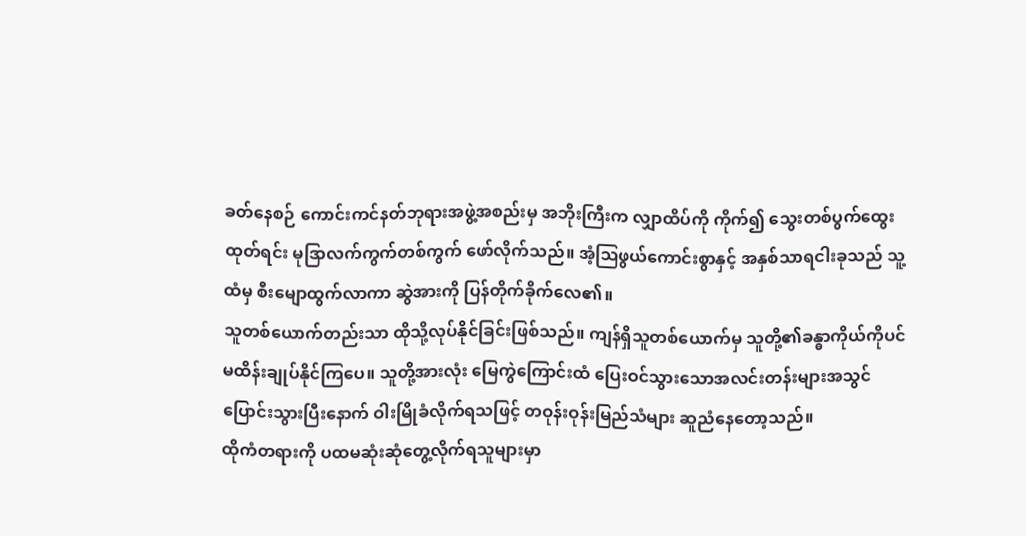ခတ်နေစဉ် ကောင်းကင်နတ်ဘုရားအဖွဲ့အစည်းမှ အဘိုးကြီးက လျှာထိပ်ကို ကိုက်၍ သွေးတစ်ပွက်ထွေးထုတ်ရင်း မုဒြာလက်ကွက်တစ်ကွက် ဖော်လိုက်သည်။ အံ့ဩဖွယ်ကောင်းစွာနှင့် အနှစ်သာရငါးခုသည် သူ့ထံမှ စီးမျောထွက်လာကာ ဆွဲအားကို ပြန်တိုက်ခိုက်လေ၏။
သူတစ်ယောက်တည်းသာ ထိုသို့လုပ်နိုင်ခြင်းဖြစ်သည်။ ကျန်ရှိသူတစ်ယောက်မှ သူတို့၏ခန္ဓာကိုယ်ကိုပင် မထိန်းချုပ်နိုင်ကြပေ။ သူတို့အားလုံး မြေကွဲကြောင်းထံ ပြေးဝင်သွားသောအလင်းတန်းများအသွင် ပြောင်းသွားပြီးနောက် ဝါးမြိုခံလိုက်ရသဖြင့် တဝုန်းဝုန်းမြည်သံများ ဆူညံနေတော့သည်။
ထိုကံတရားကို ပထမဆုံးဆုံတွေ့လိုက်ရသူများမှာ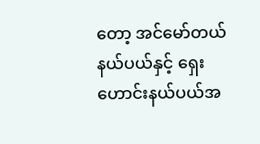တော့ အင်မော်တယ်နယ်ပယ်နှင့် ရှေးဟောင်းနယ်ပယ်အ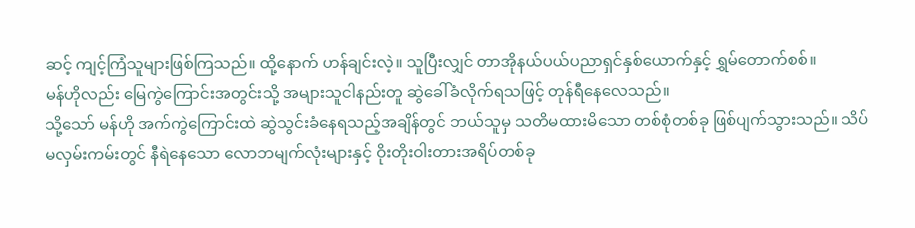ဆင့် ကျင့်ကြံသူများဖြစ်ကြသည်။ ထို့နောက် ဟန်ချင်းလဲ့။ သူပြီးလျှင် တာအိုနယ်ပယ်ပညာရှင်နှစ်ယောက်နှင့် ရွှမ်တောက်စစ်။
မန်ဟိုလည်း မြေကွဲကြောင်းအတွင်းသို့ အများသူငါနည်းတူ ဆွဲခေါ်ခံလိုက်ရသဖြင့် တုန်ရီနေလေသည်။
သို့သော် မန်ဟို အက်ကွဲကြောင်းထဲ ဆွဲသွင်းခံနေရသည့်အချိန်တွင် ဘယ်သူမှ သတိမထားမိသော တစ်စုံတစ်ခု ဖြစ်ပျက်သွားသည်။ သိပ်မလှမ်းကမ်းတွင် နီရဲနေသော လောဘမျက်လုံးများနှင့် ဝိုးတိုးဝါးတားအရိပ်တစ်ခု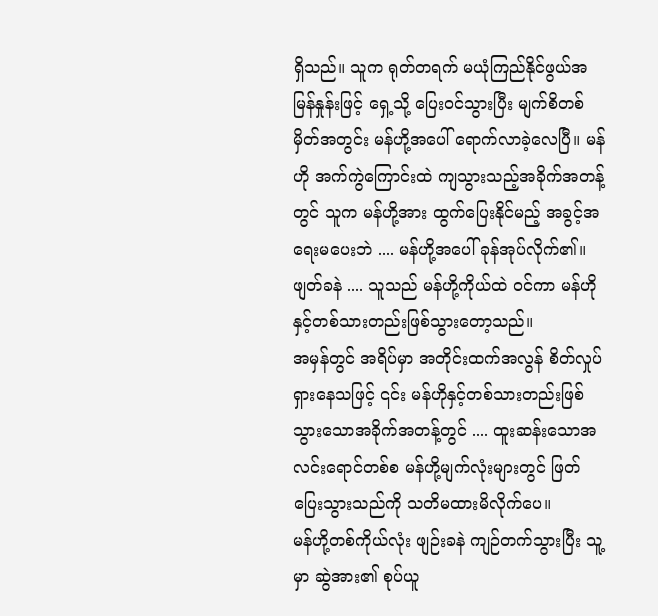ရှိသည်။ သူက ရုတ်တရက် မယုံကြည်နိုင်ဖွယ်အမြန်နှုန်းဖြင့် ရှေ့သို့ ပြေးဝင်သွားပြီး မျက်စိတစ်မှိတ်အတွင်း မန်ဟို့အပေါ် ရောက်လာခဲ့လေပြီ။ မန်ဟို အက်ကွဲကြောင်းထဲ ကျသွားသည့်အခိုက်အတန့်တွင် သူက မန်ဟို့အား ထွက်ပြေးနိုင်မည့် အခွင့်အရေးမပေးဘဲ .... မန်ဟို့အပေါ် ခုန်အုပ်လိုက်၏။
ဖျတ်ခနဲ .... သူသည် မန်ဟို့ကိုယ်ထဲ ဝင်ကာ မန်ဟိုနှင့်တစ်သားတည်းဖြစ်သွားတော့သည်။
အမှန်တွင် အရိပ်မှာ အတိုင်းထက်အလွန် စိတ်လှုပ်ရှားနေသဖြင့် ၎င်း မန်ဟိုနှင့်တစ်သားတည်းဖြစ်သွားသောအခိုက်အတန့်တွင် .... ထူးဆန်းသောအလင်းရောင်တစ်စ မန်ဟို့မျက်လုံးများတွင် ဖြတ်ပြေးသွားသည်ကို သတိမထားမိလိုက်ပေ။
မန်ဟို့တစ်ကိုယ်လုံး ဖျဉ်းခနဲ ကျဉ်တက်သွားပြီး သူ့မှာ ဆွဲအား၏ စုပ်ယူ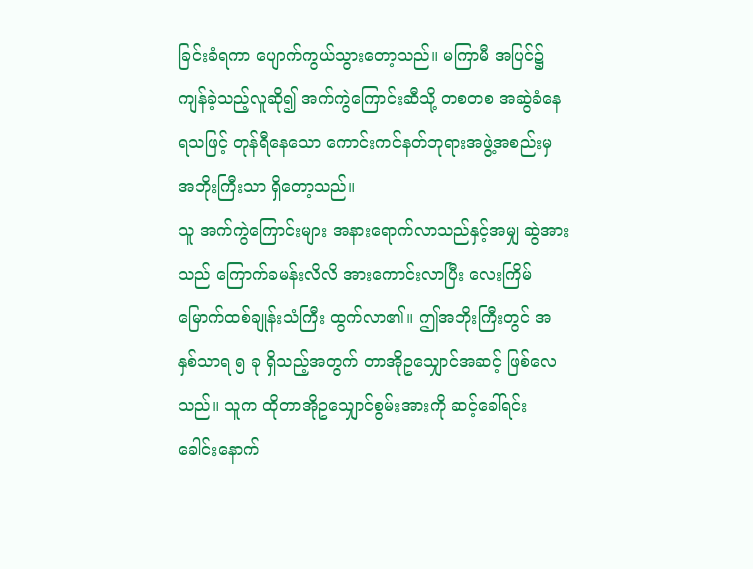ခြင်းခံရကာ ပျောက်ကွယ်သွားတော့သည်။ မကြာမီ အပြင်၌ ကျန်ခဲ့သည့်လူဆို၍ အက်ကွဲကြောင်းဆီသို့ တစတစ အဆွဲခံနေရသဖြင့် တုန်ရီနေသော ကောင်းကင်နတ်ဘုရားအဖွဲ့အစည်းမှ အဘိုးကြီးသာ ရှိတော့သည်။
သူ အက်ကွဲကြောင်းများ အနားရောက်လာသည်နှင့်အမျှ ဆွဲအားသည် ကြောက်ခမန်းလိလိ အားကောင်းလာပြီး လေးကြိမ်မြောက်ထစ်ချုန်းသံကြီး ထွက်လာ၏။ ဤအဘိုးကြီးတွင် အနှစ်သာရ ၅ ခု ရှိသည့်အတွက် တာအိုဥသျှောင်အဆင့် ဖြစ်လေသည်။ သူက ထိုတာအိုဥသျှောင်စွမ်းအားကို ဆင့်ခေါ်ရင်း ခေါင်းနောက်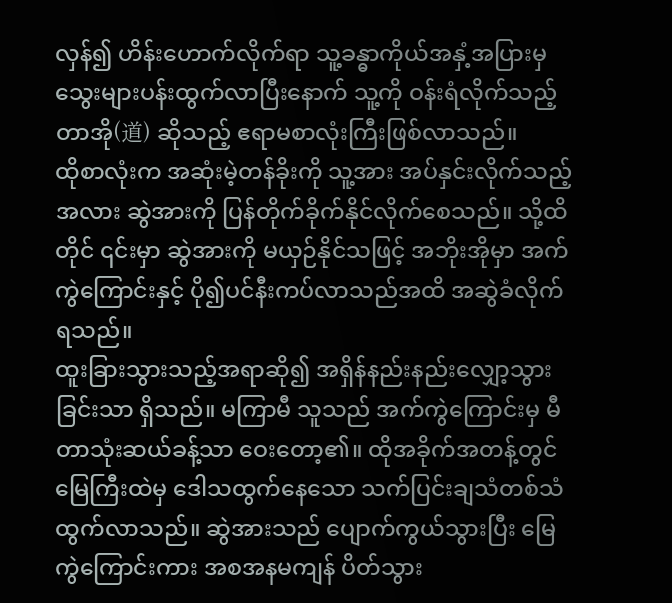လှန်၍ ဟိန်းဟောက်လိုက်ရာ သူ့ခန္ဓာကိုယ်အနှံ့အပြားမှ သွေးများပန်းထွက်လာပြီးနောက် သူ့ကို ဝန်းရံလိုက်သည့် တာအို(道) ဆိုသည့် ဧရာမစာလုံးကြီးဖြစ်လာသည်။
ထိုစာလုံးက အဆုံးမဲ့တန်ခိုးကို သူ့အား အပ်နှင်းလိုက်သည့်အလား ဆွဲအားကို ပြန်တိုက်ခိုက်နိုင်လိုက်စေသည်။ သို့ထိတိုင် ၎င်းမှာ ဆွဲအားကို မယှဉ်နိုင်သဖြင့် အဘိုးအိုမှာ အက်ကွဲကြောင်းနှင့် ပို၍ပင်နီးကပ်လာသည်အထိ အဆွဲခံလိုက်ရသည်။
ထူးခြားသွားသည့်အရာဆို၍ အရှိန်နည်းနည်းလျှော့သွားခြင်းသာ ရှိသည်။ မကြာမီ သူသည် အက်ကွဲကြောင်းမှ မီတာသုံးဆယ်ခန့်သာ ဝေးတော့၏။ ထိုအခိုက်အတန့်တွင် မြေကြီးထဲမှ ဒေါသထွက်နေသော သက်ပြင်းချသံတစ်သံ ထွက်လာသည်။ ဆွဲအားသည် ပျောက်ကွယ်သွားပြီး မြေကွဲကြောင်းကား အစအနမကျန် ပိတ်သွား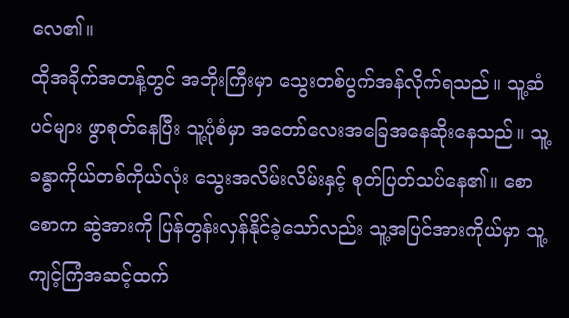လေ၏။
ထိုအခိုက်အတန့်တွင် အဘိုးကြီးမှာ သွေးတစ်ပွက်အန်လိုက်ရသည်။ သူ့ဆံပင်များ ဖွာစုတ်နေပြီး သူ့ပုံစံမှာ အတော်လေးအခြေအနေဆိုးနေသည်။ သူ့ခန္ဓာကိုယ်တစ်ကိုယ်လုံး သွေးအလိမ်းလိမ်းနှင့် စုတ်ပြတ်သပ်နေ၏။ စောစောက ဆွဲအားကို ပြန်တွန်းလှန်နိုင်ခဲ့သော်လည်း သူ့အပြင်အားကိုယ်မှာ သူ့ကျင့်ကြံအဆင့်ထက်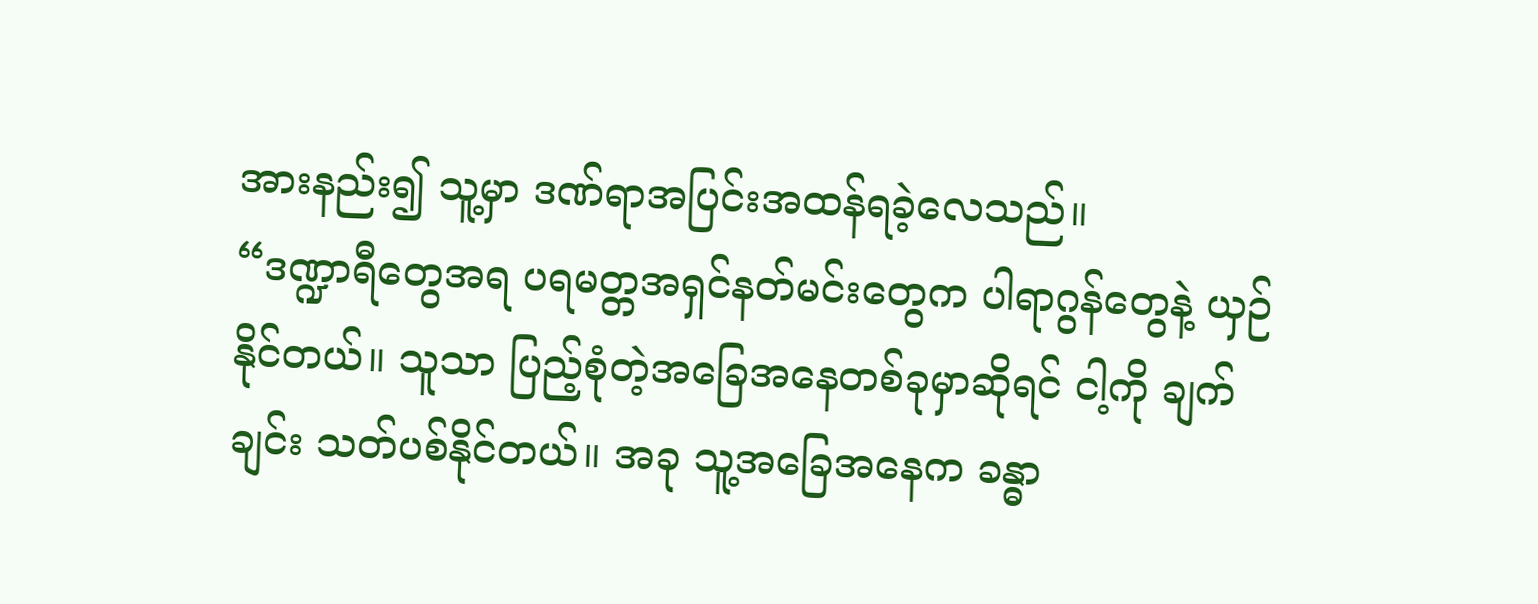အားနည်း၍ သူ့မှာ ဒဏ်ရာအပြင်းအထန်ရခဲ့လေသည်။
“ဒဏ္ဍာရီတွေအရ ပရမတ္တအရှင်နတ်မင်းတွေက ပါရာဂွန်တွေနဲ့ ယှဉ်နိုင်တယ်။ သူသာ ပြည့်စုံတဲ့အခြေအနေတစ်ခုမှာဆိုရင် ငါ့ကို ချက်ချင်း သတ်ပစ်နိုင်တယ်။ အခု သူ့အခြေအနေက ခန္ဓာ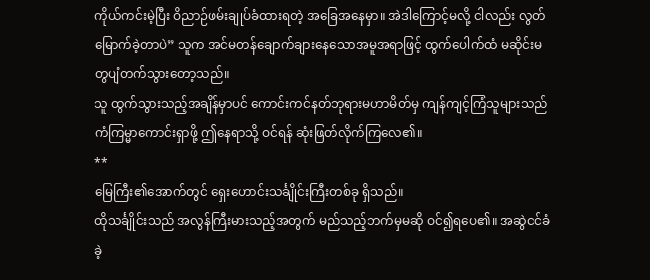ကိုယ်ကင်းမဲ့ပြီး ဝိညာဉ်ဖမ်းချုပ်ခံထားရတဲ့ အခြေအနေမှာ။ အဲဒါကြောင့်မလို့ ငါလည်း လွတ်မြောက်ခဲ့တာပဲ” သူက အင်မတန်ချောက်ချားနေသောအမူအရာဖြင့် ထွက်ပေါက်ထံ မဆိုင်းမတွပျံတက်သွားတော့သည်။
သူ ထွက်သွားသည့်အချိန်မှာပင် ကောင်းကင်နတ်ဘုရားမဟာမိတ်မှ ကျန်ကျင့်ကြံသူများသည် ကံကြမ္မာကောင်းရှာဖို့ ဤနေရာသို့ ဝင်ရန် ဆုံးဖြတ်လိုက်ကြလေ၏။
**
မြေကြီး၏အောက်တွင် ရှေးဟောင်းသင်္ချိုင်းကြီးတစ်ခု ရှိသည်။
ထိုသင်္ချိုင်းသည် အလွန်ကြီးမားသည့်အတွက် မည်သည့်ဘက်မှမဆို ဝင်၍ရပေ၏။ အဆွဲငင်ခံခဲ့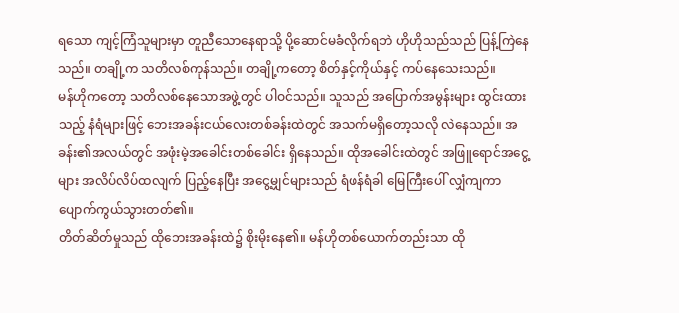ရသော ကျင့်ကြံသူများမှာ တူညီသောနေရာသို့ ပို့ဆောင်မခံလိုက်ရဘဲ ဟိုဟိုသည်သည် ပြန့်ကြဲနေသည်။ တချို့က သတိလစ်ကုန်သည်။ တချို့ကတော့ စိတ်နှင့်ကိုယ်နှင့် ကပ်နေသေးသည်။
မန်ဟိုကတော့ သတိလစ်နေသောအဖွဲ့တွင် ပါဝင်သည်။ သူသည် အပြောက်အမွန်းများ ထွင်းထားသည့် နံရံများဖြင့် ဘေးအခန်းငယ်လေးတစ်ခန်းထဲတွင် အသက်မရှိတော့သလို လဲနေသည်။ အခန်း၏အလယ်တွင် အဖုံးမဲ့အခေါင်းတစ်ခေါင်း ရှိနေသည်။ ထိုအခေါင်းထဲတွင် အဖြူရောင်အငွေ့များ အလိပ်လိပ်ထလျက် ပြည့်နေပြီး အငွေ့မျှင်များသည် ရံဖန်ရံခါ မြေကြီးပေါ် လျှံကျကာ ပျောက်ကွယ်သွားတတ်၏။
တိတ်ဆိတ်မှုသည် ထိုဘေးအခန်းထဲ၌ စိုးမိုးနေ၏။ မန်ဟိုတစ်ယောက်တည်းသာ ထို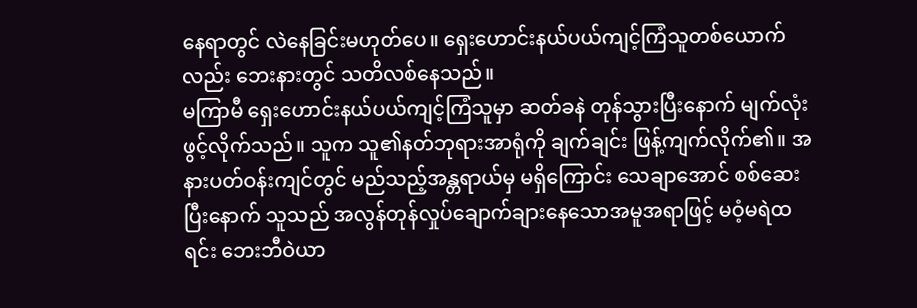နေရာတွင် လဲနေခြင်းမဟုတ်ပေ။ ရှေးဟောင်းနယ်ပယ်ကျင့်ကြံသူတစ်ယောက်လည်း ဘေးနားတွင် သတိလစ်နေသည်။
မကြာမီ ရှေးဟောင်းနယ်ပယ်ကျင့်ကြံသူမှာ ဆတ်ခနဲ တုန်သွားပြီးနောက် မျက်လုံးဖွင့်လိုက်သည်။ သူက သူ၏နတ်ဘုရားအာရုံကို ချက်ချင်း ဖြန့်ကျက်လိုက်၏။ အနားပတ်ဝန်းကျင်တွင် မည်သည့်အန္တရာယ်မှ မရှိကြောင်း သေချာအောင် စစ်ဆေးပြီးနောက် သူသည် အလွန်တုန်လှုပ်ချောက်ချားနေသောအမူအရာဖြင့် မဝံ့မရဲထရင်း ဘေးဘီဝဲယာ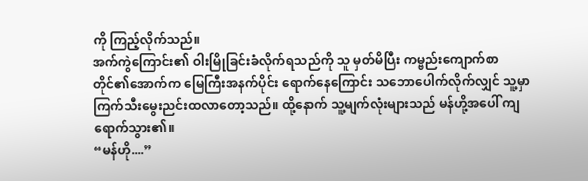ကို ကြည့်လိုက်သည်။
အက်ကွဲကြောင်း၏ ဝါးမြိုခြင်းခံလိုက်ရသည်ကို သူ မှတ်မိပြီး ကမ္ဗည်းကျောက်စာတိုင်၏အောက်က မြေကြီးအနက်ပိုင်း ရောက်နေကြောင်း သဘောပေါက်လိုက်လျှင် သူ့မှာ ကြက်သီးမွေးညင်းထလာတော့သည်။ ထို့နောက် သူ့မျက်လုံးများသည် မန်ဟို့အပေါ် ကျရောက်သွား၏။
“မန်ဟို....”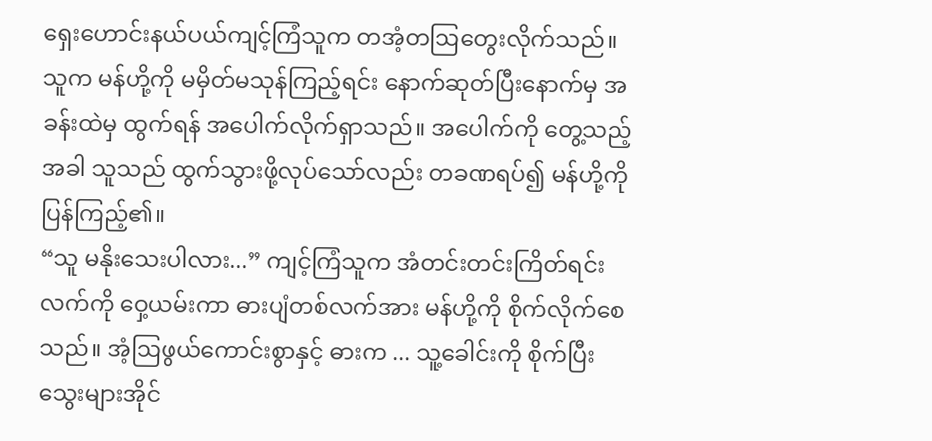ရှေးဟောင်းနယ်ပယ်ကျင့်ကြံသူက တအံ့တဩတွေးလိုက်သည်။ သူက မန်ဟို့ကို မမှိတ်မသုန်ကြည့်ရင်း နောက်ဆုတ်ပြီးနောက်မှ အခန်းထဲမှ ထွက်ရန် အပေါက်လိုက်ရှာသည်။ အပေါက်ကို တွေ့သည့်အခါ သူသည် ထွက်သွားဖို့လုပ်သော်လည်း တခဏရပ်၍ မန်ဟို့ကို ပြန်ကြည့်၏။
“သူ မနိုးသေးပါလား...” ကျင့်ကြံသူက အံတင်းတင်းကြိတ်ရင်း လက်ကို ဝှေ့ယမ်းကာ ဓားပျံတစ်လက်အား မန်ဟို့ကို စိုက်လိုက်စေသည်။ အံ့ဩဖွယ်ကောင်းစွာနှင့် ဓားက ... သူ့ခေါင်းကို စိုက်ပြီး သွေးများအိုင်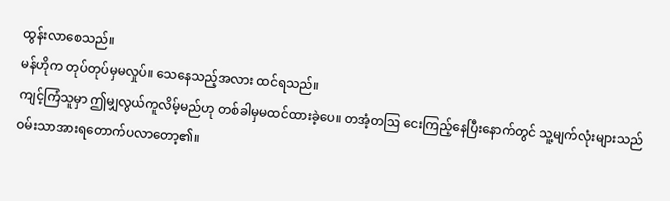ထွန်းလာစေသည်။
မန်ဟိုက တုပ်တုပ်မှမလှုပ်။ သေနေသည့်အလား ထင်ရသည်။
ကျင့်ကြံသူမှာ ဤမျှလွယ်ကူလိမ့်မည်ဟု တစ်ခါမှမထင်ထားခဲ့ပေ။ တအံ့တဩ ငေးကြည့်နေပြီးနောက်တွင် သူ့မျက်လုံးများသည် ဝမ်းသာအားရတောက်ပလာတော့၏။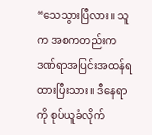“သေသွားပြီလား။ သူက အစကတည်းက ဒဏ်ရာအပြင်းအထန်ရထားပြီးသား။ ဒီနေရာကို စုပ်ယူခံလိုက်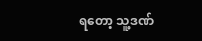ရတော့ သူ့ဒဏ်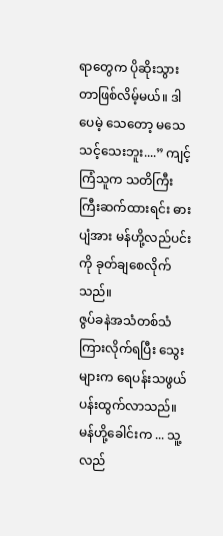ရာတွေက ပိုဆိုးသွားတာဖြစ်လိမ့်မယ်။ ဒါပေမဲ့ သေတော့ မသေသင့်သေးဘူး....” ကျင့်ကြံသူက သတိကြီးကြီးဆက်ထားရင်း ဓားပျံအား မန်ဟို့လည်ပင်းကို ခုတ်ချစေလိုက်သည်။
ဇွပ်ခနဲအသံတစ်သံ ကြားလိုက်ရပြီး သွေးများက ရေပန်းသဖွယ် ပန်းထွက်လာသည်။ မန်ဟို့ခေါင်းက ... သူ့လည်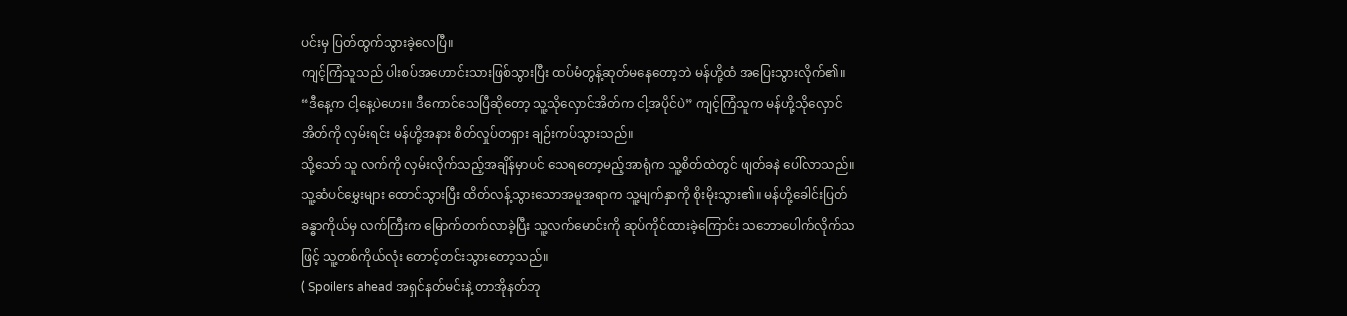ပင်းမှ ပြတ်ထွက်သွားခဲ့လေပြီ။
ကျင့်ကြံသူသည် ပါးစပ်အဟောင်းသားဖြစ်သွားပြီး ထပ်မံတွန့်ဆုတ်မနေတော့ဘဲ မန်ဟို့ထံ အပြေးသွားလိုက်၏။
“ဒီနေ့က ငါ့နေ့ပဲဟေး။ ဒီကောင်သေပြီဆိုတော့ သူ့သိုလှောင်အိတ်က ငါ့အပိုင်ပဲ” ကျင့်ကြံသူက မန်ဟို့သိုလှောင်အိတ်ကို လှမ်းရင်း မန်ဟို့အနား စိတ်လှုပ်တရှား ချဉ်းကပ်သွားသည်။
သို့သော် သူ လက်ကို လှမ်းလိုက်သည့်အချိန်မှာပင် သေရတော့မည့်အာရုံက သူ့စိတ်ထဲတွင် ဖျတ်ခနဲ ပေါ်လာသည်။ သူ့ဆံပင်မွှေးများ ထောင်သွားပြီး ထိတ်လန့်သွားသောအမူအရာက သူ့မျက်နှာကို စိုးမိုးသွား၏။ မန်ဟို့ခေါင်းပြတ်ခန္ဓာကိုယ်မှ လက်ကြီးက မြောက်တက်လာခဲ့ပြီး သူ့လက်မောင်းကို ဆုပ်ကိုင်ထားခဲ့ကြောင်း သဘောပေါက်လိုက်သဖြင့် သူ့တစ်ကိုယ်လုံး တောင့်တင်းသွားတော့သည်။
( Spoilers ahead အရှင်နတ်မင်းနဲ့ တာအိုနတ်ဘု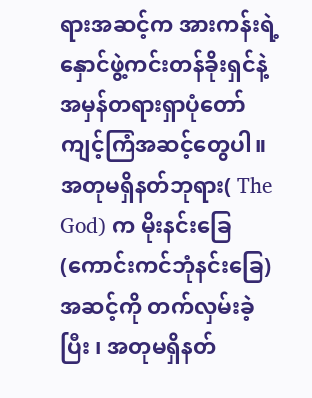ရားအဆင့်က အားကန်းရဲ့ နှောင်ဖွဲ့ကင်းတန်ခိုးရှင်နဲ့ အမှန်တရားရှာပုံတော်ကျင့်ကြံအဆင့်တွေပါ။ အတုမရှိနတ်ဘုရား( The God) က မိုးနင်းခြေ(ကောင်းကင်ဘုံနင်းခြေ)အဆင့်ကို တက်လှမ်းခဲ့ပြီး ၊ အတုမရှိနတ်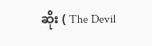ဆိုး ( The Devil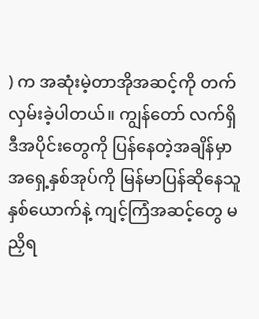) က အဆုံးမဲ့တာအိုအဆင့်ကို တက်လှမ်းခဲ့ပါတယ်။ ကျွန်တော် လက်ရှိ ဒီအပိုင်းတွေကို ပြန်နေတဲ့အချိန်မှာ အရှေ့နှစ်အုပ်ကို မြန်မာပြန်ဆိုနေသူနှစ်ယောက်နဲ့ ကျင့်ကြံအဆင့်တွေ မညှိရ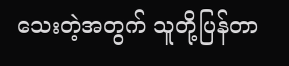သေးတဲ့အတွက် သူတို့ပြန်တာ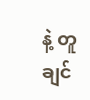နဲ့ တူချင်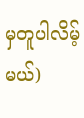မှတူပါလိမ့်မယ်)